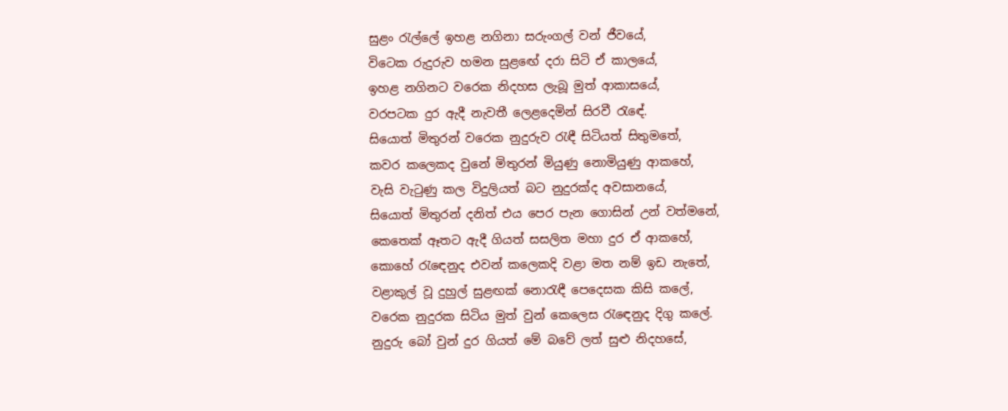සුළං රැල්ලේ ඉහළ නගිනා සරුංගල් වන් ජීවයේ,
විටෙක රුදුරුව හමන සුළඟේ දරා සිටි ඒ කාලයේ,
ඉහළ නගිනට වරෙක නිදහස ලැබූ මුත් ආකාසයේ,
වරපටක දුර ඇදී නැවතී ලෙළදෙමින් සිරවී රැඳේ.
සියොත් මිතුරන් වරෙක නුදුරුව රැඳී සිටියත් සිතුමතේ,
කවර කලෙකද වුනේ මිතුරන් මියුණු නොමියුණු ආකහේ,
වැසි වැටුණු කල විදුලියත් බට නුදුරක්ද අවසානයේ,
සියොත් මිතුරන් දනිත් එය පෙර පැන ගොසින් උන් වත්මනේ,
කෙතෙක් ඈතට ඇදී ගියත් සසලිත මහා දුර ඒ ආකහේ,
කොහේ රැඳෙනුද එවන් කලෙකදි වළා මත නම් ඉඩ නැතේ,
වළාකුල් වූ දුහුල් සුළඟක් නොරැඳී පෙදෙසක කිසි කලේ,
වරෙක නුදුරක සිටිය මුත් වුන් කෙලෙස රැඳෙනුද දිගු කලේ.
නුදුරු බෝ වුන් දුර ගියත් මේ බවේ ලත් සුළු නිදහසේ,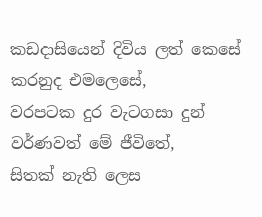කඩදාසියෙන් දිවිය ලත් කෙසේ කරනුද එමලෙසේ,
වරපටක දුර වැටගසා දුන් වර්ණවත් මේ ජීවිතේ,
සිතක් නැති ලෙස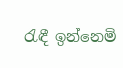රැඳී ඉන්නෙමි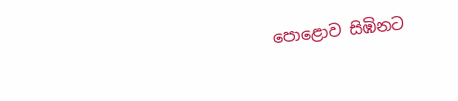පොළොව සිඹිනට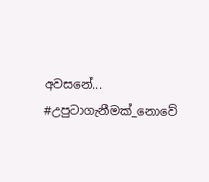අවසනේ...
#උපුටාගැනීමක්_නොවේ